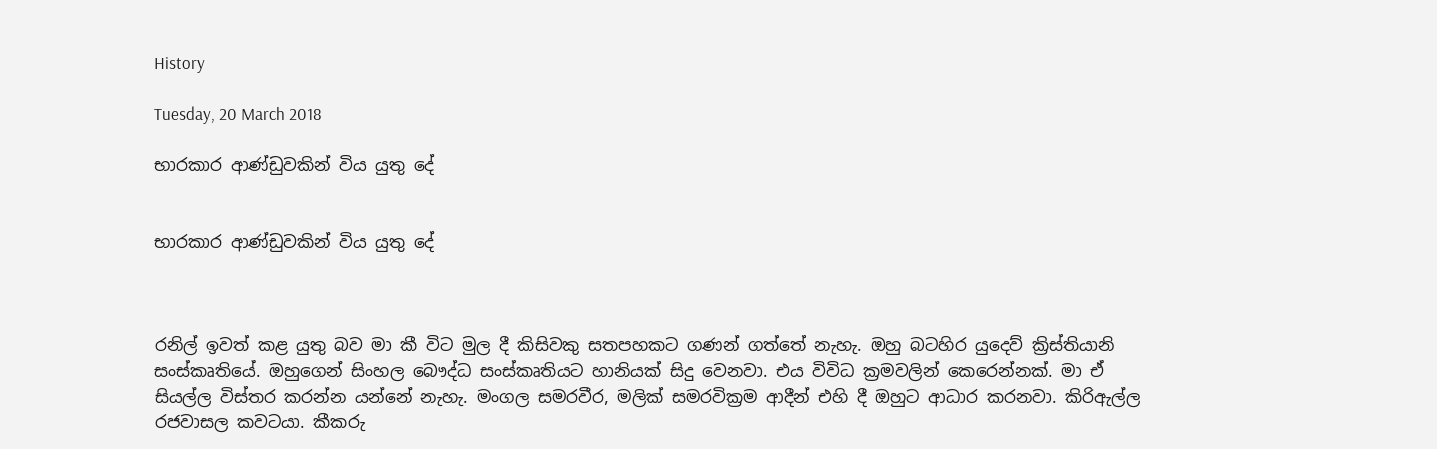History

Tuesday, 20 March 2018

භාරකාර ආණ්ඩුවකින් විය යුතු දේ


භාරකාර ආණ්ඩුවකින් විය යුතු දේ



රනිල් ඉවත් කළ යුතු බව මා කී විට මුල දී කිසිවකු සතපහකට ගණන් ගත්තේ නැහැ. ඔහු බටහිර යුදෙව් ක්‍රිස්තියානි සංස්කෘතියේ. ඔහුගෙන් සිංහල බෞද්ධ සංස්කෘතියට හානියක් සිදු වෙනවා. එය විවිධ ක්‍රමවලින් කෙරෙන්නක්. මා ඒ සියල්ල විස්තර කරන්න යන්නේ නැහැ. මංගල සමරවීර, මලික් සමරවික්‍රම ආදීන් එහි දී ඔහුට ආධාර කරනවා. කිරිඇල්ල රජවාසල කවටයා. කීකරු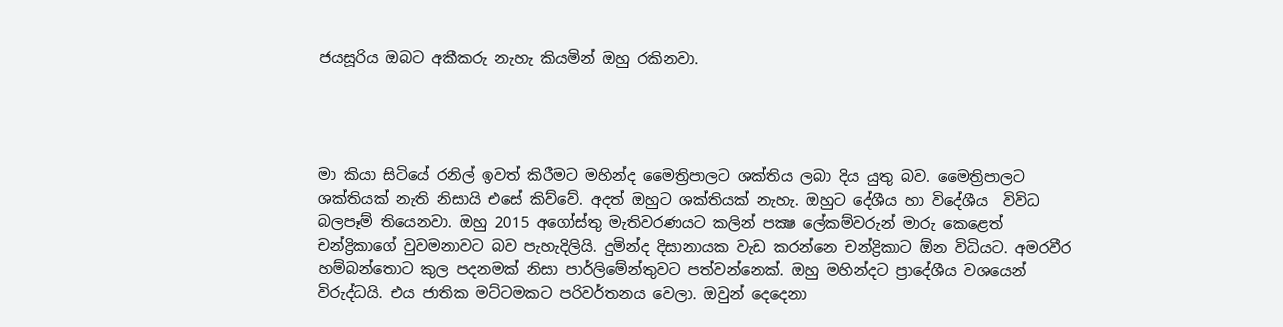ජයසූරිය ඔබට අකීකරු නැහැ කියමින් ඔහු රකිනවා.




මා කියා සිටියේ රනිල් ඉවත් කිරීමට මහින්ද මෛත්‍රිපාලට ශක්තිය ලබා දිය යුතු බව. මෛත්‍රිපාලට ශක්තියක් නැති නිසායි එසේ කිව්වේ. අදත් ඔහුට ශක්තියක් නැහැ. ඔහුට දේශීය හා විදේශීය  විවිධ බලපෑම් තියෙනවා. ඔහු 2015 අගෝස්තු මැතිවරණයට කලින් පක්‍ෂ ලේකම්වරුන් මාරු කෙළෙත් චන්ද්‍රිකාගේ වුවමනාවට බව පැහැදිලියි. දුමින්ද දිසානායක වැඩ කරන්නෙ චන්ද්‍රිකාට ඕන විධියට. අමරවීර හම්බන්තොට කුල පදනමක් නිසා පාර්ලිමේන්තුවට පත්වන්නෙක්. ඔහු මහින්දට ප්‍රාදේශීය වශයෙන් විරුද්ධයි. එය ජාතික මට්ටමකට පරිවර්තනය වෙලා. ඔවුන් දෙදෙනා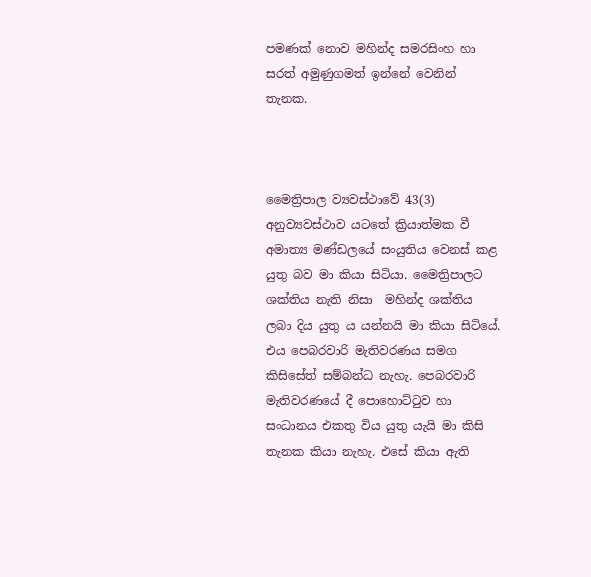පමණක් නොව මහින්ද සමරසිංහ හා සරත් අමුණුගමත් ඉන්නේ වෙනින් තැනක.



මෛත්‍රිපාල ව්‍යවස්ථාවේ 43(3) අනුව්‍යවස්ථාව යටතේ ක්‍රියාත්මක වී අමාත්‍ය මණ්ඩලයේ සංයුතිය වෙනස් කළ යුතු බව මා කියා සිටියා. මෛත්‍රිපාලට ශක්තිය නැති නිසා  මහින්ද ශක්තිය ලබා දිය යුතු ය යන්නයි මා කියා සිටියේ. එය පෙබරවාරි මැතිවරණය සමග කිසිසේත් සම්බන්ධ නැහැ. පෙබරවාරි මැතිවරණයේ දී පොහොට්ටුව හා සංධානය එකතු විය යුතු යැයි මා කිසි තැනක කියා නැහැ. එසේ කියා ඇති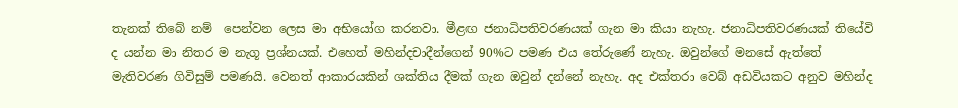තැනක් තිබේ නම්  පෙන්වන ලෙස මා අභියෝග කරනවා. මීළඟ ජනාධිපතිවරණයක් ගැන මා කියා නැහැ. ජනාධිපතිවරණයක් තියේවි ද යන්න මා නිතර ම නැගූ ප්‍රශ්නයක්. එහෙත් මහින්දචාදීන්ගෙන් 90%ට පමණ එය තේරුණේ නැහැ. ඔවුන්ගේ මනසේ ඇත්තේ මැතිවරණ ගිවිසුම් පමණයි. වෙනත් ආකාරයකින් ශක්තිය දීමක් ගැන ඔවුන් දන්නේ නැහැ. අද එක්තරා වෙබ් අඩවියකට අනුව මහින්ද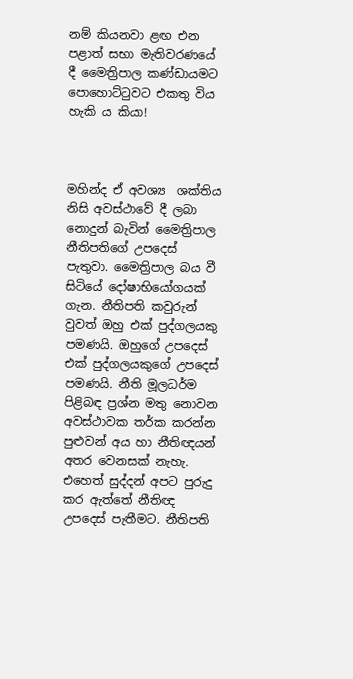නම් කියනවා ළඟ එන පළාත් සභා මැතිවරණයේ දී මෛත්‍රිපාල කණ්ඩායමට පොහොට්ටුවට එකතු විය හැකි ය කියා!



මහින්ද ඒ අවශ්‍ය  ශක්තිය නිසි අවස්ථාවේ දී ලබා නොදුන් බැවින් මෛත්‍රිපාල නීතිපතිගේ උපදෙස් පැතුවා. මෛත්‍රිපාල බය වී සිටියේ දෝෂාභියෝගයක් ගැන. නීතිපති කවුරුන් වුවත් ඔහු එක් පුද්ගලයකු පමණයි. ඔහුගේ උපදෙස් එක් පුද්ගලයකුගේ උපදෙස් පමණයි. නීති මූලධර්ම පිළිබඳ ප්‍රශ්න මතු නොවන අවස්ථාවක තර්ක කරන්න පුළුවන් අය හා නීතිඥයන් අතර වෙනසක් නැහැ. එහෙත් සුද්දන් අපට පුරුදු කර ඇත්තේ නීතිඥ උපදෙස් පැතීමට. නීතිපති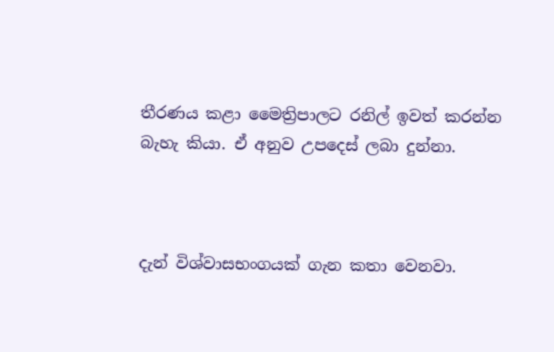තීරණය කළා මෛත්‍රිපාලට රනිල් ඉවත් කරන්න බැහැ කියා. ඒ අනුව උපදෙස් ලබා දුන්නා.



දැන් විශ්වාසභංගයක් ගැන කතා වෙනවා.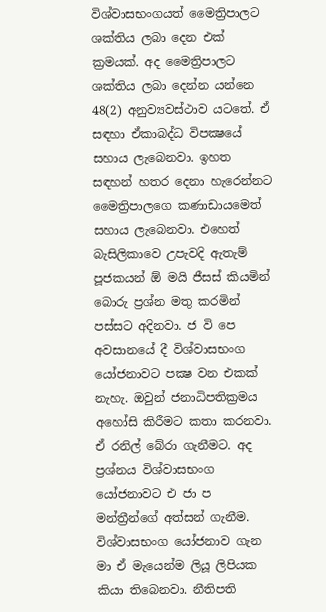විශ්වාසභංගයත් මෛත්‍රිපාලට ශක්තිය ලබා දෙන එක් ක්‍රමයක්. අද මෛත්‍රිපාලට ශක්තිය ලබා දෙන්න යන්නෙ 48(2) අනුව්‍යවස්ථාව යටතේ. ඒ සඳහා ඒකාබද්ධ විපක්‍ෂයේ සහාය ලැබෙනවා. ඉහත සඳහන් හතර දෙනා හැරෙන්නට මෛත්‍රිපාලගෙ කණාඩායමෙත් සහාය ලැබෙනවා. එහෙත් බැසිලිකාවෙ උපැවදි ඇතැම් පූජකයන් ඕ මයි ජීසස් කියමින් බොරු ප්‍රශ්න මතු කරමින් පස්සට අදිනවා. ජ වි පෙ අවසානයේ දී විශ්වාසභංග යෝජනාවට පක්‍ෂ වන එකක් නැහැ. ඔවුන් ජනාධිපතික්‍රමය අහෝසි කිරීමට කතා කරනවා. ඒ රනිල් බේරා ගැනීමට. අද ප්‍රශ්නය විශ්වාසභංග යෝජනාවට එ ජා ප මන්ත්‍රීන්ගේ අත්සන් ගැනීම. විශ්වාසභංග යෝජනාව ගැන මා ඒ මැයෙන්ම ලියූ ලිපියක කියා තිබෙනවා. නීතිපති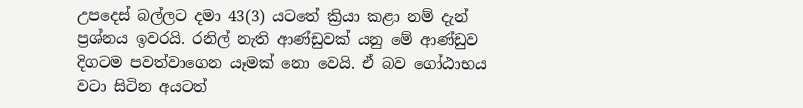උපදෙස් බල්ලට දමා 43(3) යටතේ ක්‍රියා කළා නම් දැන් ප්‍රශ්නය ඉවරයි. රනිල් නැති ආණ්ඩුවක් යනු මේ ආණ්ඩුව දිගටම පවත්වාගෙන යෑමක් නො වෙයි. ඒ බව ගෝඨාභය වටා සිටින අයටත්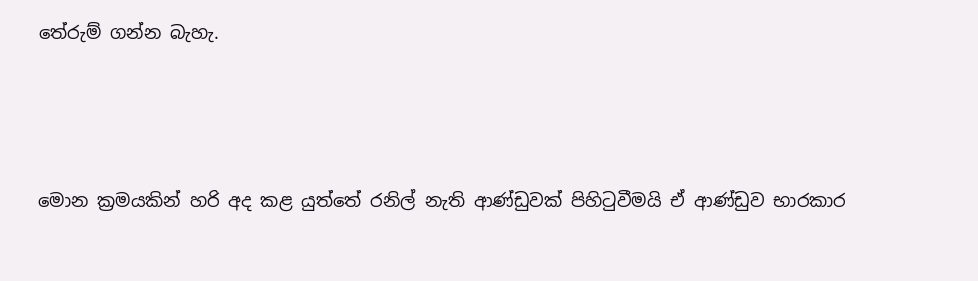තේරුම් ගන්න බැහැ.



මොන ක්‍රමයකින් හරි අද කළ යුත්තේ රනිල් නැති ආණ්ඩුවක් පිහිටුවීමයි ඒ ආණ්ඩුව භාරකාර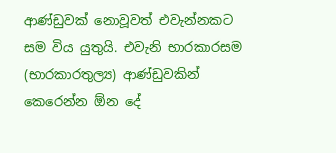ආණ්ඩුවක් නොවූවත් එවැන්නකට සම විය යුතුයි. එවැනි භාරකාරසම (භාරකාරතුල්‍ය) ආණ්ඩුවකින් කෙරෙන්න ඕන දේ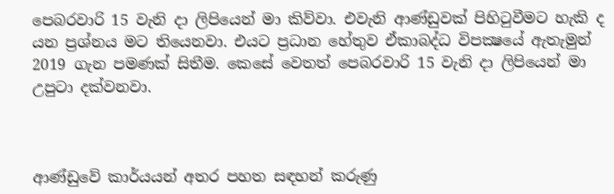පෙබරවාරි 15 වැනි දා ලිපියෙන් මා කිව්වා. එවැනි ආණ්ඩුවක් පිහිටුවීමට හැකි ද යන ප්‍රශ්නය මට තියෙනවා. එයට ප්‍රධාන හේතුව ඒකාබද්ධ විපක්‍ෂයේ ඇතැමුන් 2019 ගැන පමණක් සිතීම. කෙසේ වෙතත් පෙබරවාරි 15 වැනි දා ලිපියෙන් මා උපුටා දක්වනවා.



ආණ්ඩුවේ කාර්යයන් අතර පහත සඳහන් කරුණු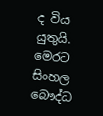ද විය යුතුයි. මෙරට සිංහල බෞද්ධ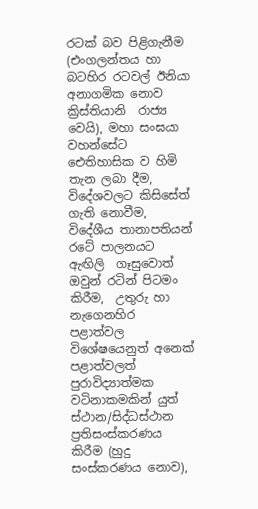රටක් බව පිළිගැනීම (එංගලන්තය හා බටහිර රටවල් ඊනියා අනාගමික නොව ක්‍රිස්තියානි  රාජ්‍ය වෙයි), මහා සංඝයා වහන්සේට ඓතිහාසික ව හිමි තැන ලබා දීම, විදේශවලට කිසිසේත් ගැති නොවීම, විදේශීය තානාපතියන් රටේ පාලනයට ඇඟිලි  ගෑසුවොත් ඔවුන් රටින් පිටමං කිරීම,  උතුරු හා නැගෙනහිර පළාත්වල විශේෂයෙනුත් අනෙක් පළාත්වලත් පුරාවිද්‍යාත්මක වටිනාකමකින් යුත් ස්ථාන/සිද්ධස්ථාන ප්‍රතිසංස්කරණය කිරීම (හුදු සංස්කරණය නොව),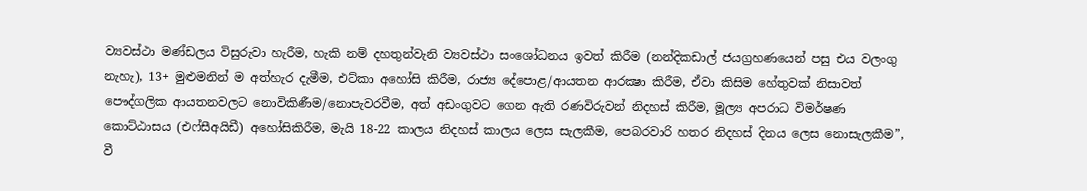ව්‍යවස්ථා මණ්ඩලය විසුරුවා හැරීම, හැකි නම් දහතුන්වැනි ව්‍යවස්ථා සංශෝධනය ඉවත් කිරීම (නන්දිකඩාල් ජයග්‍රහණයෙන් පසු එය වලංගු නැහැ), 13+ මුළුමනින් ම අත්හැර දැමීම, එට්කා අහෝසි කිරීම, රාජ්‍ය දේපොළ/ආයතන ආරක්‍ෂා කිරීම, ඒවා කිසිම හේතුවක් නිසාවත් පෞද්ගලික ආයතනවලට නොවිකිණීම/නොපැවරවීම, අත් අඩංගුවට ගෙන ඇති රණවිරුවන් නිදහස් කිරීම, මූල්‍ය අපරාධ විමර්ෂණ කොට්ඨාසය (එෆ්සීඅයිඩී) අහෝසිකිරීම, මැයි 18-22 කාලය නිදහස් කාලය ලෙස සැලකීම, පෙබරවාරි හතර නිදහස් දිනය ලෙස නොසැලකීම”, වී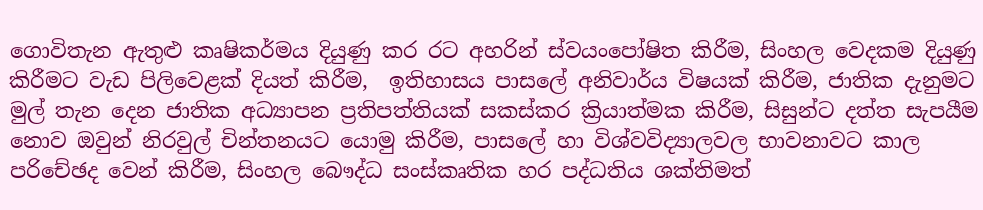ගොවිතැන ඇතුළු කෘෂිකර්මය දියුණු කර රට අහරින් ස්වයංපෝෂිත කිරීම, සිංහල වෙදකම දියුණු කිරීමට වැඩ පිලිවෙළක් දියත් කිරීම,  ඉතිහාසය පාසලේ අනිවාර්ය විෂයක් කිරීම, ජාතික දැනුමට මුල් තැන දෙන ජාතික අධ්‍යාපන ප්‍රතිපත්තියක් සකස්කර ක්‍රියාත්මක කිරීම, සිසුන්ට දත්ත සැපයීම නොව ඔවුන් නිරවුල් චින්තනයට යොමු කිරීම, පාසලේ හා විශ්වවිද්‍යාලවල භාවනාවට කාල පරිචේඡද වෙන් කිරීම, සිංහල බෞද්ධ සංස්කෘතික හර පද්ධතිය ශක්තිමත්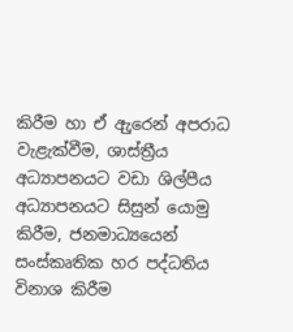කිරීම හා ඒ ඇුරෙන් අපරාධ වැළැක්වීම, ශාස්ත්‍රීය අධ්‍යාපනයට වඩා ශිල්පීය අධ්‍යාපනයට සිසුන් යොමු කිරීම, ජනමාධ්‍යයෙන් සංස්කෘතික හර පද්ධතිය විනාශ කිරීම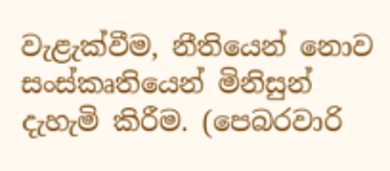වැළැක්වීම, නීතියෙන් නොව සංස්කෘතියෙන් මිනිසුන් දැහැමි කිරීම. (පෙබරවාරි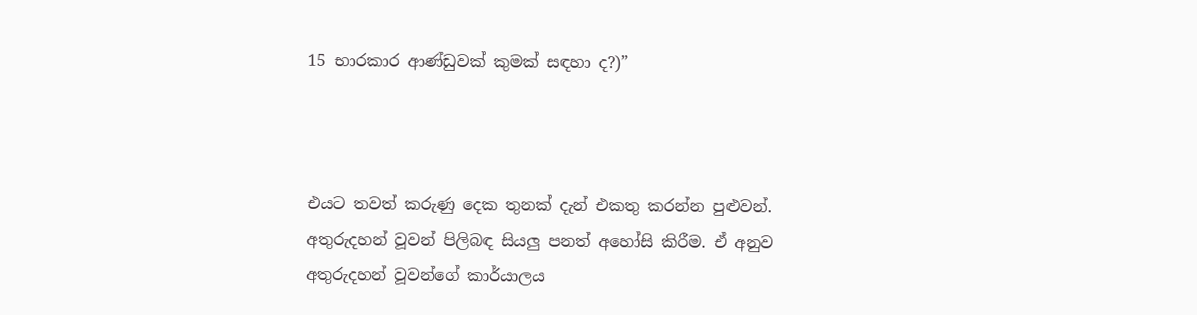15 භාරකාර ආණ්ඩුවක් කුමක් සඳහා ද?)”



එයට තවත් කරුණු දෙක තුනක් දැන් එකතු කරන්න පුළුවන්. අතුරුදහන් වූවන් පිලිබඳ සියලු පනත් අහෝසි කිරීම. ඒ අනුව අතුරුදහන් වූවන්ගේ කාර්යාලය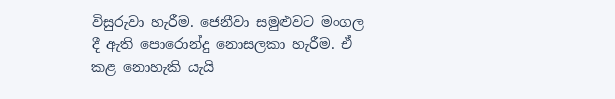විසුරුවා හැරීම. ජෙනීවා සමුළුවට මංගල දී ඇති පොරොන්දු නොසලකා හැරීම. ඒ කළ නොහැකි යැයි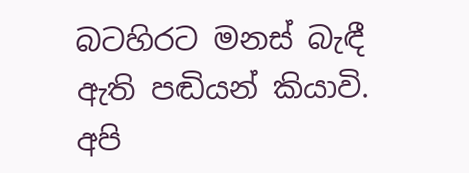බටහිරට මනස් බැඳී ඇති පඬියන් කියාවි. අපි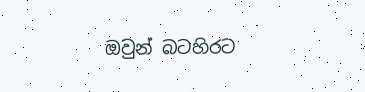ඔවුන් බටහිරට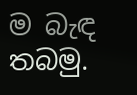ම බැඳ තබමු.